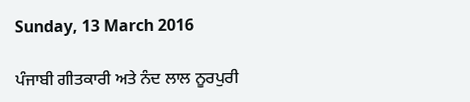Sunday, 13 March 2016

ਪੰਜਾਬੀ ਗੀਤਕਾਰੀ ਅਤੇ ਨੰਦ ਲਾਲ ਨੂਰਪੁਰੀ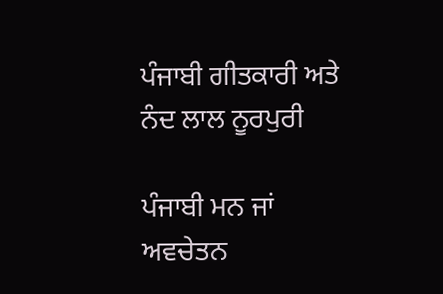ਪੰਜਾਬੀ ਗੀਤਕਾਰੀ ਅਤੇ ਨੰਦ ਲਾਲ ਨੂਰਪੁਰੀ

ਪੰਜਾਬੀ ਮਨ ਜਾਂ ਅਵਚੇਤਨ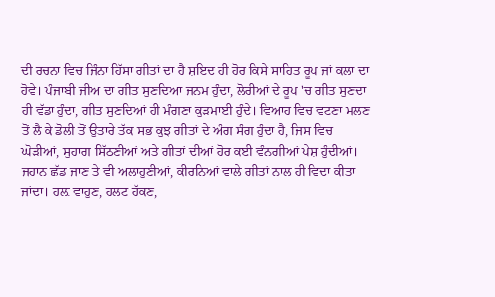ਦੀ ਰਚਨਾ ਵਿਚ ਜਿੰਨਾ ਹਿੱਸਾ ਗੀਤਾਂ ਦਾ ਹੈ ਸ਼ਇਦ ਹੀ ਹੋਰ ਕਿਸੇ ਸਾਹਿਤ ਰੂਪ ਜਾਂ ਕਲਾ ਦਾ ਹੋਵੇ। ਪੰਜਾਬੀ ਜੀਅ ਦਾ ਗੀਤ ਸੁਣਦਿਆ ਜਨਮ ਹੁੰਦਾ, ਲੋਰੀਆਂ ਦੇ ਰੂਪ 'ਚ ਗੀਤ ਸੁਣਦਾ ਹੀ ਵੱਡਾ ਹੁੰਦਾ, ਗੀਤ ਸੁਣਦਿਆਂ ਹੀ ਮੰਗਣਾ ਕੁੜਮਾਈ ਹੁੰਦੇ। ਵਿਆਹ ਵਿਚ ਵਟਣਾ ਮਲਣ ਤੋਂ ਲੈ ਕੇ ਡੋਲੀ ਤੋਂ ਉਤਾਰੇ ਤੱਕ ਸਭ ਕੁਝ ਗੀਤਾਂ ਦੇ ਅੰਗ ਸੰਗ ਹੁੰਦਾ ਹੈ, ਜਿਸ ਵਿਚ ਘੋੜੀਆਂ, ਸੁਹਾਗ ਸਿੱਠਣੀਆਂ ਅਤੇ ਗੀਤਾਂ ਦੀਆਂ ਹੋਰ ਕਈ ਵੰਨਗੀਆਂ ਪੇਸ਼ ਹੁੰਦੀਆਂ। ਜਹਾਨ ਛੱਡ ਜਾਣ ਤੇ ਵੀ ਅਲਾਹੁਣੀਆਂ, ਕੀਰਨਿਆਂ ਵਾਲੇ ਗੀਤਾਂ ਨਾਲ ਹੀ ਵਿਦਾ ਕੀਤਾ ਜਾਂਦਾ। ਹਲ਼ ਵਾਹੁਣ, ਹਲਟ ਹੱਕਣ,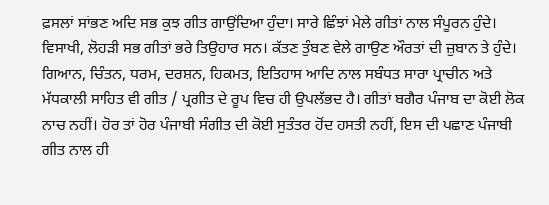ਫ਼ਸਲਾਂ ਸਾਂਭਣ ਅਦਿ ਸਭ ਕੁਝ ਗੀਤ ਗਾਉਂਦਿਆ ਹੁੰਦਾ। ਸਾਰੇ ਛਿੰਝਾਂ ਮੇਲੇ ਗੀਤਾਂ ਨਾਲ ਸੰਪੂਰਨ ਹੁੰਦੇ। ਵਿਸਾਖੀ, ਲੋਹੜੀ ਸਭ ਗੀਤਾਂ ਭਰੇ ਤਿਉਹਾਰ ਸਨ। ਕੱਤਣ ਤੁੰਬਣ ਵੇਲੇ ਗਾਉਣ ਔਰਤਾਂ ਦੀ ਜ਼ੁਬਾਨ ਤੇ ਹੁੰਦੇ। ਗਿਆਨ, ਚਿੰਤਨ, ਧਰਮ, ਦਰਸ਼ਨ, ਹਿਕਮਤ, ਇਤਿਹਾਸ ਆਦਿ ਨਾਲ ਸਬੰਧਤ ਸਾਰਾ ਪ੍ਰਾਚੀਨ ਅਤੇ ਮੱਧਕਾਲੀ ਸਾਹਿਤ ਵੀ ਗੀਤ / ਪ੍ਰਗੀਤ ਦੇ ਰੂਪ ਵਿਚ ਹੀ ਉਪਲੱਭਦ ਹੈ। ਗੀਤਾਂ ਬਗੈਰ ਪੰਜਾਬ ਦਾ ਕੋਈ ਲੋਕ ਨਾਚ ਨਹੀਂ। ਹੋਰ ਤਾਂ ਹੋਰ ਪੰਜਾਬੀ ਸੰਗੀਤ ਦੀ ਕੋਈ ਸੁਤੰਤਰ ਹੋਂਦ ਹਸਤੀ ਨਹੀਂ, ਇਸ ਦੀ ਪਛਾਣ ਪੰਜਾਬੀ ਗੀਤ ਨਾਲ ਹੀ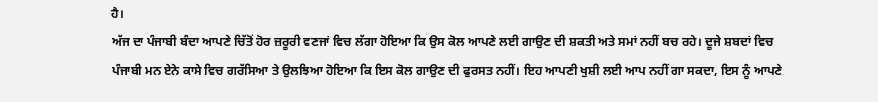ਹੈ।
ਅੱਜ ਦਾ ਪੰਜਾਬੀ ਬੰਦਾ ਆਪਣੇ ਚਿੱਤੋਂ ਹੋਰ ਜ਼ਰੂਰੀ ਵਣਜਾਂ ਵਿਚ ਲੱਗਾ ਹੋਇਆ ਕਿ ਉਸ ਕੋਲ ਆਪਣੇ ਲਈ ਗਾਉਣ ਦੀ ਸ਼ਕਤੀ ਅਤੇ ਸਮਾਂ ਨਹੀਂ ਬਚ ਰਹੇ। ਦੂਜੇ ਸ਼ਬਦਾਂ ਵਿਚ ਪੰਜਾਬੀ ਮਨ ਏਨੇ ਕਾਸੇ ਵਿਚ ਗਰੱਸਿਆ ਤੇ ਉਲਝਿਆ ਹੋਇਆ ਕਿ ਇਸ ਕੋਲ ਗਾਉਣ ਦੀ ਫੁਰਸਤ ਨਹੀਂ। ਇਹ ਆਪਣੀ ਖੁਸ਼ੀ ਲਈ ਆਪ ਨਹੀਂ ਗਾ ਸਕਦਾ, ਇਸ ਨੂੰ ਆਪਣੇ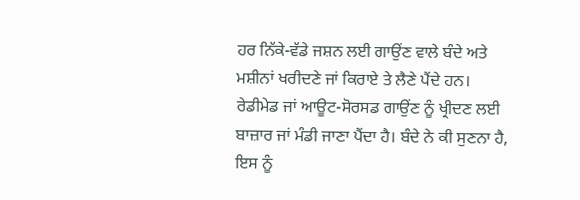ਹਰ ਨਿੱਕੇ-ਵੱਡੇ ਜਸ਼ਨ ਲਈ ਗਾਉਂਣ ਵਾਲੇ ਬੰਦੇ ਅਤੇ ਮਸ਼ੀਨਾਂ ਖਰੀਦਣੇ ਜਾਂ ਕਿਰਾਏ ਤੇ ਲੈਣੇ ਪੈਂਦੇ ਹਨ। ਰੇਡੀਮੇਡ ਜਾਂ ਆਊਟ-ਸੋਰਸਡ ਗਾਉਂਣ ਨੂੰ ਖ੍ਰੀਦਣ ਲਈ ਬਾਜ਼ਾਰ ਜਾਂ ਮੰਡੀ ਜਾਣਾ ਪੈਂਦਾ ਹੈ। ਬੰਦੇ ਨੇ ਕੀ ਸੁਣਨਾ ਹੈ, ਇਸ ਨੂੰ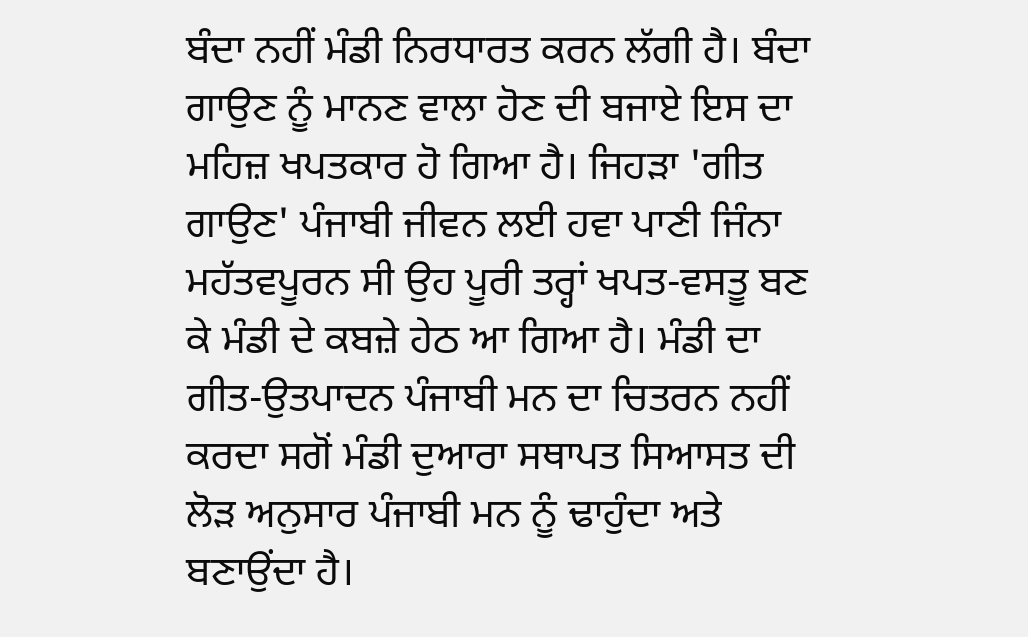ਬੰਦਾ ਨਹੀਂ ਮੰਡੀ ਨਿਰਧਾਰਤ ਕਰਨ ਲੱਗੀ ਹੈ। ਬੰਦਾ ਗਾਉਣ ਨੂੰ ਮਾਨਣ ਵਾਲਾ ਹੋਣ ਦੀ ਬਜਾਏ ਇਸ ਦਾ ਮਹਿਜ਼ ਖਪਤਕਾਰ ਹੋ ਗਿਆ ਹੈ। ਜਿਹੜਾ 'ਗੀਤ ਗਾਉਣ' ਪੰਜਾਬੀ ਜੀਵਨ ਲਈ ਹਵਾ ਪਾਣੀ ਜਿੰਨਾ ਮਹੱਤਵਪੂਰਨ ਸੀ ਉਹ ਪੂਰੀ ਤਰ੍ਹਾਂ ਖਪਤ-ਵਸਤੂ ਬਣ ਕੇ ਮੰਡੀ ਦੇ ਕਬਜ਼ੇ ਹੇਠ ਆ ਗਿਆ ਹੈ। ਮੰਡੀ ਦਾ ਗੀਤ-ਉਤਪਾਦਨ ਪੰਜਾਬੀ ਮਨ ਦਾ ਚਿਤਰਨ ਨਹੀਂ ਕਰਦਾ ਸਗੋਂ ਮੰਡੀ ਦੁਆਰਾ ਸਥਾਪਤ ਸਿਆਸਤ ਦੀ ਲੋੜ ਅਨੁਸਾਰ ਪੰਜਾਬੀ ਮਨ ਨੂੰ ਢਾਹੁੰਦਾ ਅਤੇ ਬਣਾਉਂਦਾ ਹੈ।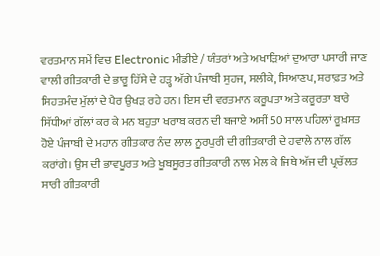ਵਰਤਮਾਨ ਸਮੇਂ ਵਿਚ Electronic ਮੀਡੀਏ / ਯੰਤਰਾਂ ਅਤੇ ਅਖਾੜਿਆਂ ਦੁਆਰਾ ਪਸਾਰੀ ਜਾਣ ਵਾਲੀ ਗੀਤਕਾਰੀ ਦੇ ਭਾਰੂ ਹਿੱਸੇ ਦੇ ਹੜ੍ਹ ਅੱਗੇ ਪੰਜਾਬੀ ਸੁਹਜ, ਸਲੀਕੇ, ਸਿਆਣਪ, ਸ਼ਰਾਫ਼ਤ ਅਤੇ ਸਿਹਤਮੰਦ ਮੁੱਲਾਂ ਦੇ ਪੈਰ ਉਖੜ ਰਹੇ ਹਨ। ਇਸ ਦੀ ਵਰਤਮਾਨ ਕਰੂਪਤਾ ਅਤੇ ਕਰੂਰਤਾ ਬਾਰੇ ਸਿੱਧੀਆਂ ਗੱਲਾਂ ਕਰ ਕੇ ਮਨ ਬਹੁਤਾ ਖਰਾਬ ਕਰਨ ਦੀ ਬਜਾਏ ਅਸੀਂ 50 ਸਾਲ ਪਹਿਲਾਂ ਰੂਖ਼ਸਤ ਹੋਏ ਪੰਜਾਬੀ ਦੇ ਮਹਾਨ ਗੀਤਕਾਰ ਨੰਦ ਲਾਲ ਨੂਰਪੁਰੀ ਦੀ ਗੀਤਕਾਰੀ ਦੇ ਹਵਾਲੇ ਨਾਲ ਗੱਲ ਕਰਾਂਗੇ। ਉਸ ਦੀ ਭਾਵਪੂਰਤ ਅਤੇ ਖੂਬਸੂਰਤ ਗੀਤਕਾਰੀ ਨਾਲ ਮੇਲ ਕੇ ਜਿਥੇ ਅੱਜ ਦੀ ਪ੍ਰਚੱਲਤ ਸਾਰੀ ਗੀਤਕਾਰੀ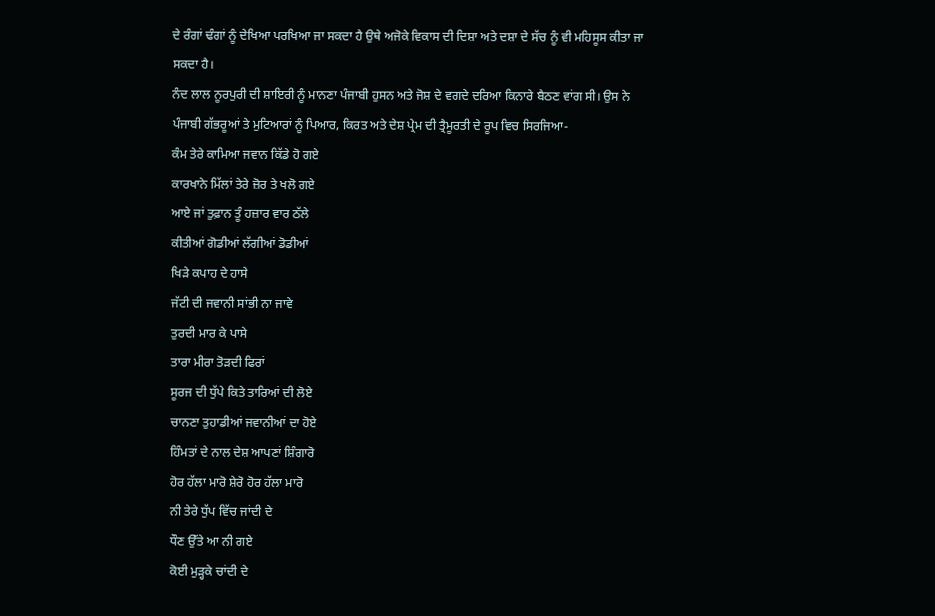ਦੇ ਰੰਗਾਂ ਢੰਗਾਂ ਨੂੰ ਦੇਖਿਆ ਪਰਖਿਆ ਜਾ ਸਕਦਾ ਹੈ ਉਥੇ ਅਜੋਕੇ ਵਿਕਾਸ ਦੀ ਦਿਸ਼ਾ ਅਤੇ ਦਸ਼ਾ ਦੇ ਸੱਚ ਨੂੰ ਵੀ ਮਹਿਸੂਸ ਕੀਤਾ ਜਾ ਸਕਦਾ ਹੈ।
ਨੰਦ ਲਾਲ ਨੂਰਪੁਰੀ ਦੀ ਸ਼ਾਇਰੀ ਨੂੰ ਮਾਨਣਾ ਪੰਜਾਬੀ ਹੁਸਨ ਅਤੇ ਜੋਸ਼ ਦੇ ਵਗਦੇ ਦਰਿਆ ਕਿਨਾਰੇ ਬੈਠਣ ਵਾਂਗ ਸੀ। ਉਸ ਨੇ ਪੰਜਾਬੀ ਗੱਭਰੂਆਂ ਤੇ ਮੁਟਿਆਰਾਂ ਨੂੰ ਪਿਆਰ, ਕਿਰਤ ਅਤੇ ਦੇਸ਼ ਪ੍ਰੇਮ ਦੀ ਤ੍ਰੈਮੂਰਤੀ ਦੇ ਰੂਪ ਵਿਚ ਸਿਰਜਿਆ-
ਕੰਮ ਤੇਰੇ ਕਾਮਿਆ ਜਵਾਨ ਕਿੱਡੇ ਹੋ ਗਏ
ਕਾਰਖਾਨੇ ਮਿੱਲਾਂ ਤੇਰੇ ਜ਼ੋਰ ਤੇ ਖਲੋ ਗਏ
ਆਏ ਜਾਂ ਤੁਫ਼ਾਨ ਤੂੰ ਹਜ਼ਾਰ ਵਾਰ ਠੱਲੇ
ਕੀਤੀਆਂ ਗੋਡੀਆਂ ਲੱਗੀਆਂ ਡੋਡੀਆਂ
ਖਿੜੇ ਕਪਾਹ ਦੇ ਹਾਸੇ
ਜੱਟੀ ਦੀ ਜਵਾਨੀ ਸਾਂਭੀ ਨਾ ਜਾਵੇ
ਤੁਰਦੀ ਮਾਰ ਕੇ ਪਾਸੇ
ਤਾਰਾ ਮੀਰਾ ਤੋੜਦੀ ਫਿਰਾਂ
ਸੂਰਜ ਦੀ ਧੁੱਪੇ ਕਿਤੇ ਤਾਰਿਆਂ ਦੀ ਲੋਏ
ਚਾਨਣਾ ਤੁਹਾਡੀਆਂ ਜਵਾਨੀਆਂ ਦਾ ਹੋਏ
ਹਿੰਮਤਾਂ ਦੇ ਨਾਲ ਦੇਸ਼ ਆਪਣਾਂ ਸ਼ਿੰਗਾਰੋ
ਹੋਰ ਹੱਲਾ ਮਾਰੋ ਸ਼ੇਰੋ ਹੋਰ ਹੱਲਾ ਮਾਰੋ
ਨੀ ਤੇਰੇ ਧੁੱਪ ਵਿੱਚ ਜਾਂਦੀ ਦੇ
ਧੌਣ ਉੱਤੇ ਆ ਨੀ ਗਏ
ਕੋਈ ਮੁੜ੍ਹਕੇ ਚਾਂਦੀ ਦੇ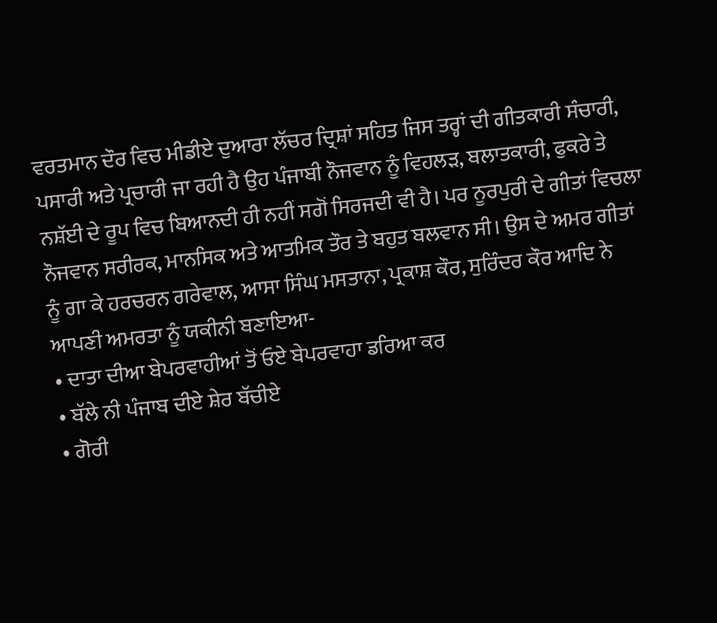ਵਰਤਮਾਨ ਦੌਰ ਵਿਚ ਮੀਡੀਏ ਦੁਆਰਾ ਲੱਚਰ ਦ੍ਰਿਸ਼ਾਂ ਸਹਿਤ ਜਿਸ ਤਰ੍ਹਾਂ ਦੀ ਗੀਤਕਾਰੀ ਸੰਚਾਰੀ, ਪਸਾਰੀ ਅਤੇ ਪ੍ਰਚਾਰੀ ਜਾ ਰਹੀ ਹੈ ਉਹ ਪੰਜਾਬੀ ਨੌਜਵਾਨ ਨੂੰ ਵਿਹਲੜ, ਬਲਾਤਕਾਰੀ, ਫੁਕਰੇ ਤੇ ਨਸ਼ੱਈ ਦੇ ਰੂਪ ਵਿਚ ਬਿਆਨਦੀ ਹੀ ਨਹੀਂ ਸਗੋਂ ਸਿਰਜਦੀ ਵੀ ਹੈ। ਪਰ ਨੂਰਪੁਰੀ ਦੇ ਗੀਤਾਂ ਵਿਚਲਾ ਨੌਜਵਾਨ ਸਰੀਰਕ, ਮਾਨਸਿਕ ਅਤੇ ਆਤਮਿਕ ਤੌਰ ਤੇ ਬਹੁਤ ਬਲਵਾਨ ਸੀ। ਉਸ ਦੇ ਅਮਰ ਗੀਤਾਂ ਨੂੰ ਗਾ ਕੇ ਹਰਚਰਨ ਗਰੇਵਾਲ, ਆਸਾ ਸਿੰਘ ਮਸਤਾਨਾ, ਪ੍ਰਕਾਸ਼ ਕੌਰ, ਸੁਰਿੰਦਰ ਕੌਰ ਆਦਿ ਨੇ ਆਪਣੀ ਅਮਰਤਾ ਨੂੰ ਯਕੀਨੀ ਬਣਾਇਆ-
• ਦਾਤਾ ਦੀਆ ਬੇਪਰਵਾਹੀਆਂ ਤੋਂ ਓਏ ਬੇਪਰਵਾਹਾ ਡਰਿਆ ਕਰ
• ਬੱਲੇ ਨੀ ਪੰਜਾਬ ਦੀਏ ਸ਼ੇਰ ਬੱਚੀਏ
• ਗੋਰੀ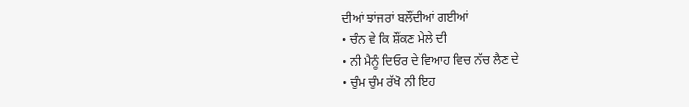ਦੀਆਂ ਝਾਂਜਰਾਂ ਬਲੌਂਦੀਆਂ ਗਈਆਂ
• ਚੰਨ ਵੇ ਕਿ ਸ਼ੌਂਕਣ ਮੇਲੇ ਦੀ
• ਨੀ ਮੈਨੂੰ ਦਿਓਰ ਦੇ ਵਿਆਹ ਵਿਚ ਨੱਚ ਲੈਣ ਦੇ
• ਚੁੰਮ ਚੁੰਮ ਰੱਖੋ ਨੀ ਇਹ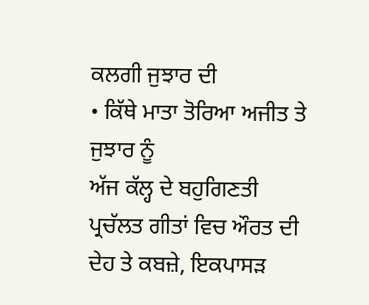ਕਲਗੀ ਜੁਝਾਰ ਦੀ
• ਕਿੱਥੇ ਮਾਤਾ ਤੋਰਿਆ ਅਜੀਤ ਤੇ ਜੁਝਾਰ ਨੂੰ
ਅੱਜ ਕੱਲ੍ਹ ਦੇ ਬਹੁਗਿਣਤੀ ਪ੍ਰਚੱਲਤ ਗੀਤਾਂ ਵਿਚ ਔਰਤ ਦੀ ਦੇਹ ਤੇ ਕਬਜ਼ੇ, ਇਕਪਾਸੜ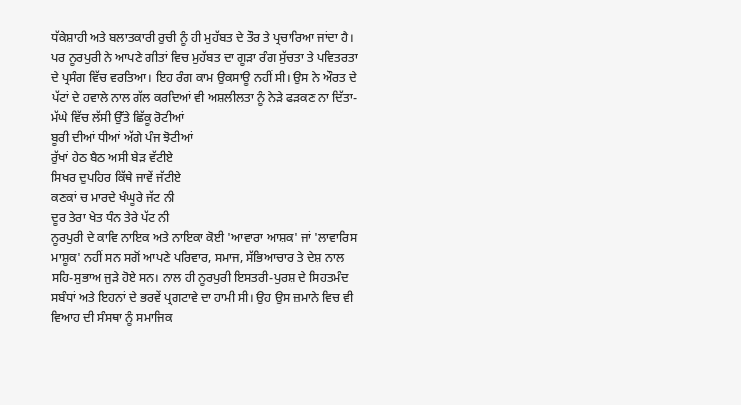ਧੱਕੇਸ਼ਾਹੀ ਅਤੇ ਬਲਾਤਕਾਰੀ ਰੁਚੀ ਨੂੰ ਹੀ ਮੁਹੱਬਤ ਦੇ ਤੌਰ ਤੇ ਪ੍ਰਚਾਰਿਆ ਜਾਂਦਾ ਹੈ। ਪਰ ਨੂਰਪੁਰੀ ਨੇ ਆਪਣੇ ਗੀਤਾਂ ਵਿਚ ਮੁਹੱਬਤ ਦਾ ਗੂੜਾ ਰੰਗ ਸੁੱਚਤਾ ਤੇ ਪਵਿਤਰਤਾ ਦੇ ਪ੍ਰਸੰਗ ਵਿੱਚ ਵਰਤਿਆ। ਇਹ ਰੰਗ ਕਾਮ ਉਕਸਾਊ ਨਹੀਂ ਸੀ। ਉਸ ਨੇ ਔਰਤ ਦੇ ਪੱਟਾਂ ਦੇ ਹਵਾਲੇ ਨਾਲ ਗੱਲ ਕਰਦਿਆਂ ਵੀ ਅਸ਼ਲੀਲਤਾ ਨੂੰ ਨੇੜੇ ਫੜਕਣ ਨਾ ਦਿੱਤਾ-
ਮੱਘੇ ਵਿੱਚ ਲੱਸੀ ਉੱਤੇ ਛਿੱਕੂ ਰੋਟੀਆਂ
ਬੂਰੀ ਦੀਆਂ ਧੀਆਂ ਅੱਗੇ ਪੰਜ ਝੋਟੀਆਂ
ਰੁੱਖਾਂ ਹੇਠ ਬੈਠ ਅਸੀ ਬੇੜ ਵੱਟੀਏ
ਸਿਖਰ ਦੁਪਹਿਰ ਕਿੱਥੇ ਜਾਵੇਂ ਜੱਟੀਏ
ਕਣਕਾਂ ਚ ਮਾਰਦੇ ਖੰਘੂਰੇ ਜੱਟ ਨੀ
ਦੂਰ ਤੇਰਾ ਖੇਤ ਧੰਨ ਤੇਰੇ ਪੱਟ ਨੀ
ਨੂਰਪੁਰੀ ਦੇ ਕਾਵਿ ਨਾਇਕ ਅਤੇ ਨਾਇਕਾ ਕੋਈ 'ਆਵਾਰਾ ਆਸ਼ਕ' ਜਾਂ 'ਲਾਵਾਰਿਸ ਮਾਸ਼ੂਕ' ਨਹੀਂ ਸਨ ਸਗੋਂ ਆਪਣੇ ਪਰਿਵਾਰ, ਸਮਾਜ, ਸੱਭਿਆਚਾਰ ਤੇ ਦੇਸ਼ ਨਾਲ ਸਹਿ-ਸੁਭਾਅ ਜੁੜੇ ਹੋਏ ਸਨ। ਨਾਲ ਹੀ ਨੂਰਪੁਰੀ ਇਸਤਰੀ-ਪੁਰਸ਼ ਦੇ ਸਿਹਤਮੰਦ ਸਬੰਧਾਂ ਅਤੇ ਇਹਨਾਂ ਦੇ ਭਰਵੇਂ ਪ੍ਰਗਟਾਵੇ ਦਾ ਹਾਮੀ ਸੀ। ਉਹ ਉਸ ਜ਼ਮਾਨੇ ਵਿਚ ਵੀ ਵਿਆਹ ਦੀ ਸੰਸਥਾ ਨੂੰ ਸਮਾਜਿਕ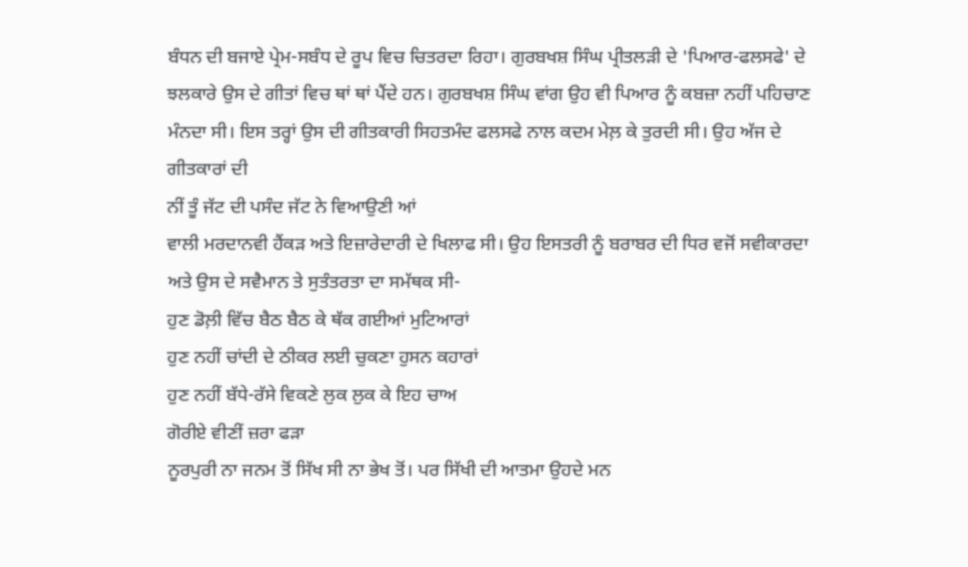ਬੰਧਨ ਦੀ ਬਜਾਏ ਪ੍ਰੇਮ-ਸਬੰਧ ਦੇ ਰੂਪ ਵਿਚ ਚਿਤਰਦਾ ਰਿਹਾ। ਗੁਰਬਖਸ਼ ਸਿੰਘ ਪ੍ਰੀਤਲੜੀ ਦੇ 'ਪਿਆਰ-ਫਲਸਫੇ' ਦੇ ਝਲਕਾਰੇ ਉਸ ਦੇ ਗੀਤਾਂ ਵਿਚ ਥਾਂ ਥਾਂ ਪੈਂਦੇ ਹਨ। ਗੁਰਬਖਸ਼ ਸਿੰਘ ਵਾਂਗ ਉਹ ਵੀ ਪਿਆਰ ਨੂੰ ਕਬਜ਼ਾ ਨਹੀਂ ਪਹਿਚਾਣ ਮੰਨਦਾ ਸੀ। ਇਸ ਤਰ੍ਹਾਂ ਉਸ ਦੀ ਗੀਤਕਾਰੀ ਸਿਹਤਮੰਦ ਫਲਸਫੇ ਨਾਲ ਕਦਮ ਮੇਲ਼ ਕੇ ਤੁਰਦੀ ਸੀ। ਉਹ ਅੱਜ ਦੇ ਗੀਤਕਾਰਾਂ ਦੀ
ਨੀਂ ਤੂੰ ਜੱਟ ਦੀ ਪਸੰਦ ਜੱਟ ਨੇ ਵਿਆਉਣੀ ਆਂ
ਵਾਲੀ ਮਰਦਾਨਵੀ ਹੈਂਕੜ ਅਤੇ ਇਜ਼ਾਰੇਦਾਰੀ ਦੇ ਖਿਲਾਫ ਸੀ। ਉਹ ਇਸਤਰੀ ਨੂੰ ਬਰਾਬਰ ਦੀ ਧਿਰ ਵਜੋਂ ਸਵੀਕਾਰਦਾ ਅਤੇ ਉਸ ਦੇ ਸਵੈਮਾਨ ਤੇ ਸੁਤੰਤਰਤਾ ਦਾ ਸਮੱਥਕ ਸੀ-
ਹੁਣ ਡੋਲ਼ੀ ਵਿੱਚ ਬੈਠ ਬੈਠ ਕੇ ਥੱਕ ਗਈਆਂ ਮੁਟਿਆਰਾਂ
ਹੁਣ ਨਹੀਂ ਚਾਂਦੀ ਦੇ ਠੀਕਰ ਲਈ ਚੁਕਣਾ ਹੁਸਨ ਕਹਾਰਾਂ
ਹੁਣ ਨਹੀਂ ਬੱਧੇ-ਰੱਸੇ ਵਿਕਣੇ ਲੁਕ ਲੁਕ ਕੇ ਇਹ ਚਾਅ
ਗੋਰੀਏ ਵੀਣੀਂ ਜ਼ਰਾ ਫੜਾ
ਨੂਰਪੁਰੀ ਨਾ ਜਨਮ ਤੋਂ ਸਿੱਖ ਸੀ ਨਾ ਭੇਖ ਤੋਂ। ਪਰ ਸਿੱਖੀ ਦੀ ਆਤਮਾ ਉਹਦੇ ਮਨ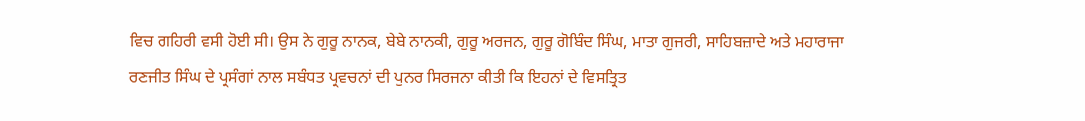ਵਿਚ ਗਹਿਰੀ ਵਸੀ ਹੋਈ ਸੀ। ਉਸ ਨੇ ਗੁਰੂ ਨਾਨਕ, ਬੇਬੇ ਨਾਨਕੀ, ਗੁਰੂ ਅਰਜਨ, ਗੁਰੂ ਗੋਬਿੰਦ ਸਿੰਘ, ਮਾਤਾ ਗੁਜਰੀ, ਸਾਹਿਬਜ਼ਾਦੇ ਅਤੇ ਮਹਾਰਾਜਾ ਰਣਜੀਤ ਸਿੰਘ ਦੇ ਪ੍ਰਸੰਗਾਂ ਨਾਲ ਸਬੰਧਤ ਪ੍ਰਵਚਨਾਂ ਦੀ ਪੁਨਰ ਸਿਰਜਨਾ ਕੀਤੀ ਕਿ ਇਹਨਾਂ ਦੇ ਵਿਸਤ੍ਰਿਤ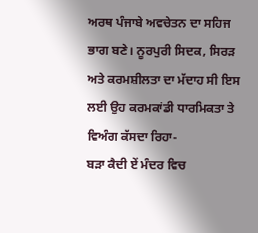ਅਰਥ ਪੰਜਾਬੇ ਅਵਚੇਤਨ ਦਾ ਸਹਿਜ ਭਾਗ ਬਣੇ। ਨੂਰਪੁਰੀ ਸਿਦਕ, ਸਿਰੜ ਅਤੇ ਕਰਮਸ਼ੀਲਤਾ ਦਾ ਮੱਦਾਹ ਸੀ ਇਸ ਲਈ ਉਹ ਕਰਮਕਾਂਡੀ ਧਾਰਮਿਕਤਾ ਤੇ ਵਿਅੰਗ ਕੱਸਦਾ ਰਿਹਾ-
ਬੜਾ ਕੈਦੀ ਏਂ ਮੰਦਰ ਵਿਚ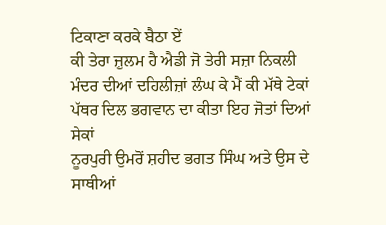ਟਿਕਾਣਾ ਕਰਕੇ ਬੈਠਾ ਏਂ
ਕੀ ਤੇਰਾ ਜ਼ੁਲਮ ਹੈ ਐਡੀ ਜੋ ਤੇਰੀ ਸਜ਼ਾ ਨਿਕਲੀ
ਮੰਦਰ ਦੀਆਂ ਦਹਿਲੀਜ਼ਾਂ ਲੰਘ ਕੇ ਮੈਂ ਕੀ ਮੱਥੇ ਟੇਕਾਂ
ਪੱਥਰ ਦਿਲ ਭਗਵਾਨ ਦਾ ਕੀਤਾ ਇਹ ਜੋਤਾਂ ਦਿਆਂ ਸੇਕਾਂ
ਨੂਰਪੁਰੀ ਉਮਰੋਂ ਸ਼ਹੀਦ ਭਗਤ ਸਿੰਘ ਅਤੇ ਉਸ ਦੇ ਸਾਥੀਆਂ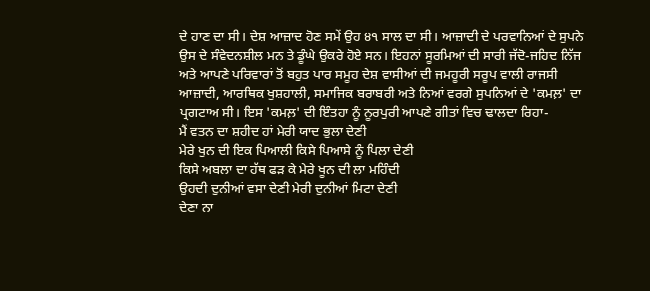ਦੇ ਹਾਣ ਦਾ ਸੀ। ਦੇਸ਼ ਆਜ਼ਾਦ ਹੋਣ ਸਮੇਂ ਉਹ ੪੧ ਸਾਲ ਦਾ ਸੀ। ਆਜ਼ਾਦੀ ਦੇ ਪਰਵਾਨਿਆਂ ਦੇ ਸੁਪਨੇ ਉਸ ਦੇ ਸੰਵੇਦਨਸ਼ੀਲ ਮਨ ਤੇ ਡੂੰਘੇ ਉਕਰੇ ਹੋਏ ਸਨ। ਇਹਨਾਂ ਸੂਰਮਿਆਂ ਦੀ ਸਾਰੀ ਜੱਦੋ-ਜਹਿਦ ਨਿੱਜ ਅਤੇ ਆਪਣੇ ਪਰਿਵਾਰਾਂ ਤੋਂ ਬਹੁਤ ਪਾਰ ਸਮੂਹ ਦੇਸ਼ ਵਾਸੀਆਂ ਦੀ ਜਮਹੂਰੀ ਸਰੂਪ ਵਾਲੀ ਰਾਜਸੀ ਆਜ਼ਾਦੀ, ਆਰਥਿਕ ਖੁਸ਼ਹਾਲੀ, ਸਮਾਜਿਕ ਬਰਾਬਰੀ ਅਤੇ ਨਿਆਂ ਵਰਗੇ ਸੁਪਨਿਆਂ ਦੇ 'ਕਮਲ਼' ਦਾ ਪ੍ਰਗਟਾਅ ਸੀ। ਇਸ 'ਕਮਲ਼' ਦੀ ਇੰਤਹਾ ਨੂੰ ਨੂਰਪੁਰੀ ਆਪਣੇ ਗੀਤਾਂ ਵਿਚ ਢਾਲਦਾ ਰਿਹਾ-
ਮੈਂ ਵਤਨ ਦਾ ਸ਼ਹੀਦ ਹਾਂ ਮੇਰੀ ਯਾਦ ਭੁਲਾ ਦੇਣੀ
ਮੇਰੇ ਖੁਨ ਦੀ ਇਕ ਪਿਆਲੀ ਕਿਸੇ ਪਿਆਸੇ ਨੂੰ ਪਿਲਾ ਦੇਣੀ
ਕਿਸੇ ਅਬਲਾ ਦਾ ਹੱਥ ਫੜ ਕੇ ਮੇਰੇ ਖੂਨ ਦੀ ਲਾ ਮਹਿੰਦੀ
ਉਹਦੀ ਦੁਨੀਆਂ ਵਸਾ ਦੇਣੀ ਮੇਰੀ ਦੁਨੀਆਂ ਮਿਟਾ ਦੇਣੀ
ਦੇਣਾ ਨਾ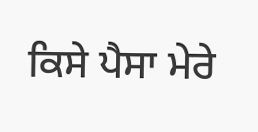ਕਿਸੇ ਪੈਸਾ ਮੇਰੇ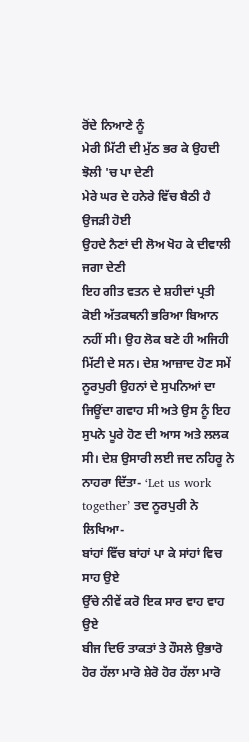ਰੋਂਦੇ ਨਿਆਣੇ ਨੂੰ
ਮੇਰੀ ਮਿੱਟੀ ਦੀ ਮੁੱਠ ਭਰ ਕੇ ਉਹਦੀ ਝੋਲੀ 'ਚ ਪਾ ਦੇਣੀ
ਮੇਰੇ ਘਰ ਦੇ ਹਨੇਰੇ ਵਿੱਚ ਬੈਠੀ ਹੈ ਉਜੜੀ ਹੋਈ
ਉਹਦੇ ਨੈਣਾਂ ਦੀ ਲੋਅ ਖੋਹ ਕੇ ਦੀਵਾਲੀ ਜਗਾ ਦੇਣੀ
ਇਹ ਗੀਤ ਵਤਨ ਦੇ ਸ਼ਹੀਦਾਂ ਪ੍ਰਤੀ ਕੋਈ ਅੱਤਕਥਨੀ ਭਰਿਆ ਬਿਆਨ ਨਹੀਂ ਸੀ। ਉਹ ਲੋਕ ਬਣੇ ਹੀ ਅਜਿਹੀ ਮਿੱਟੀ ਦੇ ਸਨ। ਦੇਸ਼ ਆਜ਼ਾਦ ਹੋਣ ਸਮੇਂ ਨੂਰਪੁਰੀ ਉਹਨਾਂ ਦੇ ਸੁਪਨਿਆਂ ਦਾ ਜਿਊਂਦਾ ਗਵਾਹ ਸੀ ਅਤੇ ਉਸ ਨੂੰ ਇਹ ਸੁਪਨੇ ਪੂਰੇ ਹੋਣ ਦੀ ਆਸ ਅਤੇ ਲਲਕ ਸੀ। ਦੇਸ਼ ਉਸਾਰੀ ਲਈ ਜਦ ਨਹਿਰੂ ਨੇ ਨਾਹਰਾ ਦਿੱਤਾ- ‘Let us work together’ ਤਦ ਨੂਰਪੁਰੀ ਨੇ ਲਿਖਿਆ-
ਬਾਂਹਾਂ ਵਿੱਚ ਬਾਂਹਾਂ ਪਾ ਕੇ ਸਾਂਹਾਂ ਵਿਚ ਸਾਹ ਉਏ
ਉੱਚੇ ਨੀਵੇਂ ਕਰੋ ਇਕ ਸਾਰ ਵਾਹ ਵਾਹ ਉਏ
ਬੀਜ ਦਿਓ ਤਾਕਤਾਂ ਤੇ ਹੌਸਲੇ ਉਭਾਰੋ
ਹੋਰ ਹੱਲਾ ਮਾਰੋ ਸ਼ੇਰੋ ਹੋਰ ਹੱਲਾ ਮਾਰੋ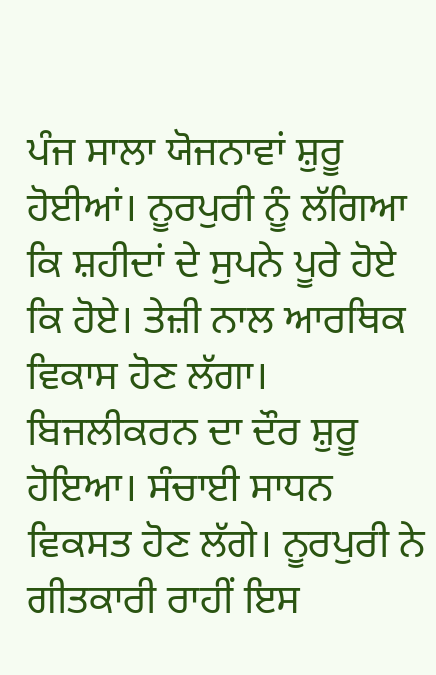ਪੰਜ ਸਾਲਾ ਯੋਜਨਾਵਾਂ ਸ਼ੁਰੂ ਹੋਈਆਂ। ਨੂਰਪੁਰੀ ਨੂੰ ਲੱਗਿਆ ਕਿ ਸ਼ਹੀਦਾਂ ਦੇ ਸੁਪਨੇ ਪੂਰੇ ਹੋਏ ਕਿ ਹੋਏ। ਤੇਜ਼ੀ ਨਾਲ ਆਰਥਿਕ ਵਿਕਾਸ ਹੋਣ ਲੱਗਾ। ਬਿਜਲੀਕਰਨ ਦਾ ਦੌਰ ਸ਼ੁਰੂ ਹੋਇਆ। ਸੰਚਾਈ ਸਾਧਨ ਵਿਕਸਤ ਹੋਣ ਲੱਗੇ। ਨੂਰਪੁਰੀ ਨੇ ਗੀਤਕਾਰੀ ਰਾਹੀਂ ਇਸ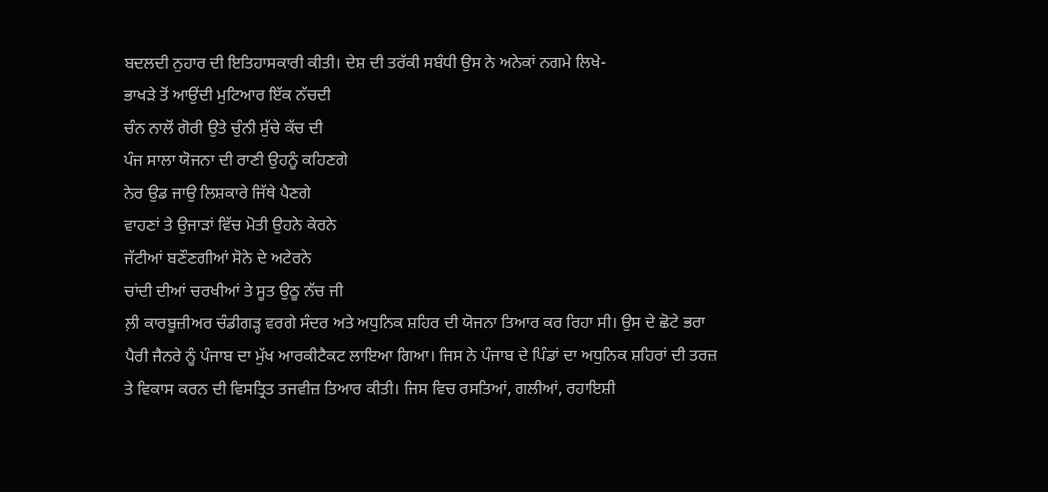ਬਦਲਦੀ ਨੁਹਾਰ ਦੀ ਇਤਿਹਾਸਕਾਰੀ ਕੀਤੀ। ਦੇਸ਼ ਦੀ ਤਰੱਕੀ ਸਬੰਧੀ ਉਸ ਨੇ ਅਨੇਕਾਂ ਨਗਮੇ ਲਿਖੇ-
ਭਾਖੜੇ ਤੋਂ ਆਉਂਦੀ ਮੁਟਿਆਰ ਇੱਕ ਨੱਚਦੀ
ਚੰਨ ਨਾਲੋਂ ਗੋਰੀ ਉਤੇ ਚੁੰਨੀ ਸੁੱਚੇ ਕੱਚ ਦੀ
ਪੰਜ ਸਾਲਾ ਯੋਜਨਾ ਦੀ ਰਾਣੀ ਉਹਨੂੰ ਕਹਿਣਗੇ
ਨੇਰ ਉਡ ਜਾਉ ਲਿਸ਼ਕਾਰੇ ਜਿੱਥੇ ਪੈਣਗੇ
ਵਾਹਣਾਂ ਤੇ ਉਜਾੜਾਂ ਵਿੱਚ ਮੋਤੀ ਉਹਨੇ ਕੇਰਨੇ
ਜੱਟੀਆਂ ਬਣੌਣਗੀਆਂ ਸੋਨੇ ਦੇ ਅਟੇਰਨੇ
ਚਾਂਦੀ ਦੀਆਂ ਚਰਖੀਆਂ ਤੇ ਸੂਤ ਉਠੂ ਨੱਚ ਜੀ
ਲ਼ੀ ਕਾਰਬੂਜ਼ੀਅਰ ਚੰਡੀਗੜ੍ਹ ਵਰਗੇ ਸੰਦਰ ਅਤੇ ਅਧੁਨਿਕ ਸ਼ਹਿਰ ਦੀ ਯੋਜਨਾ ਤਿਆਰ ਕਰ ਰਿਹਾ ਸੀ। ਉਸ ਦੇ ਛੋਟੇ ਭਰਾ ਪੈਰੀ ਜੈਨਰੇ ਨੂੰ ਪੰਜਾਬ ਦਾ ਮੁੱਖ ਆਰਕੀਟੈਕਟ ਲਾਇਆ ਗਿਆ। ਜਿਸ ਨੇ ਪੰਜਾਬ ਦੇ ਪਿੰਡਾਂ ਦਾ ਅਧੁਨਿਕ ਸ਼ਹਿਰਾਂ ਦੀ ਤਰਜ਼ ਤੇ ਵਿਕਾਸ ਕਰਨ ਦੀ ਵਿਸਤ੍ਰਿਤ ਤਜਵੀਜ਼ ਤਿਆਰ ਕੀਤੀ। ਜਿਸ ਵਿਚ ਰਸਤਿਆਂ, ਗਲੀਆਂ, ਰਹਾਇਸ਼ੀ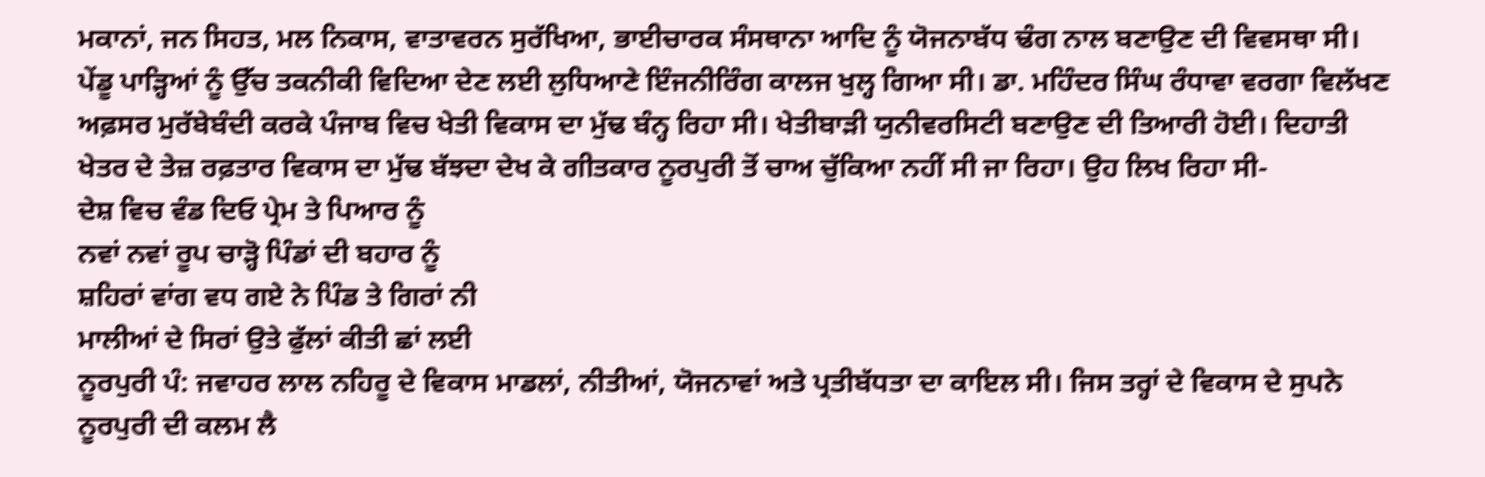ਮਕਾਨਾਂ, ਜਨ ਸਿਹਤ, ਮਲ ਨਿਕਾਸ, ਵਾਤਾਵਰਨ ਸੁਰੱਖਿਆ, ਭਾਈਚਾਰਕ ਸੰਸਥਾਨਾ ਆਦਿ ਨੂੰ ਯੋਜਨਾਬੱਧ ਢੰਗ ਨਾਲ ਬਣਾਉਣ ਦੀ ਵਿਵਸਥਾ ਸੀ। ਪੇਂਡੂ ਪਾੜ੍ਹਿਆਂ ਨੂੰ ਉੱਚ ਤਕਨੀਕੀ ਵਿਦਿਆ ਦੇਣ ਲਈ ਲੁਧਿਆਣੇ ਇੰਜਨੀਰਿੰਗ ਕਾਲਜ ਖੁਲ੍ਹ ਗਿਆ ਸੀ। ਡਾ. ਮਹਿੰਦਰ ਸਿੰਘ ਰੰਧਾਵਾ ਵਰਗਾ ਵਿਲੱਖਣ ਅਫ਼ਸਰ ਮੁਰੱਬੇਬੰਦੀ ਕਰਕੇ ਪੰਜਾਬ ਵਿਚ ਖੇਤੀ ਵਿਕਾਸ ਦਾ ਮੁੱਢ ਬੰਨ੍ਹ ਰਿਹਾ ਸੀ। ਖੇਤੀਬਾੜੀ ਯੁਨੀਵਰਸਿਟੀ ਬਣਾਉਣ ਦੀ ਤਿਆਰੀ ਹੋਈ। ਦਿਹਾਤੀ ਖੇਤਰ ਦੇ ਤੇਜ਼ ਰਫ਼ਤਾਰ ਵਿਕਾਸ ਦਾ ਮੁੱਢ ਬੱਝਦਾ ਦੇਖ ਕੇ ਗੀਤਕਾਰ ਨੂਰਪੁਰੀ ਤੋਂ ਚਾਅ ਚੁੱਕਿਆ ਨਹੀਂ ਸੀ ਜਾ ਰਿਹਾ। ਉਹ ਲਿਖ ਰਿਹਾ ਸੀ-
ਦੇਸ਼ ਵਿਚ ਵੰਡ ਦਿਓ ਪ੍ਰੇਮ ਤੇ ਪਿਆਰ ਨੂੰ
ਨਵਾਂ ਨਵਾਂ ਰੂਪ ਚਾੜ੍ਹੋ ਪਿੰਡਾਂ ਦੀ ਬਹਾਰ ਨੂੰ
ਸ਼ਹਿਰਾਂ ਵਾਂਗ ਵਧ ਗਏ ਨੇ ਪਿੰਡ ਤੇ ਗਿਰਾਂ ਨੀ
ਮਾਲੀਆਂ ਦੇ ਸਿਰਾਂ ਉਤੇ ਫੁੱਲਾਂ ਕੀਤੀ ਛਾਂ ਲਈ
ਨੂਰਪੁਰੀ ਪੰ: ਜਵਾਹਰ ਲਾਲ ਨਹਿਰੂ ਦੇ ਵਿਕਾਸ ਮਾਡਲਾਂ, ਨੀਤੀਆਂ, ਯੋਜਨਾਵਾਂ ਅਤੇ ਪ੍ਰਤੀਬੱਧਤਾ ਦਾ ਕਾਇਲ ਸੀ। ਜਿਸ ਤਰ੍ਹਾਂ ਦੇ ਵਿਕਾਸ ਦੇ ਸੁਪਨੇ ਨੂਰਪੁਰੀ ਦੀ ਕਲਮ ਲੈ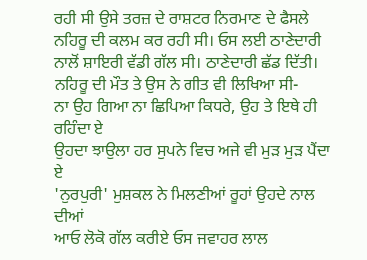ਰਹੀ ਸੀ ਉਸੇ ਤਰਜ਼ ਦੇ ਰਾਸ਼ਟਰ ਨਿਰਮਾਣ ਦੇ ਫੈਸਲੇ ਨਹਿਰੂ ਦੀ ਕਲਮ ਕਰ ਰਹੀ ਸੀ। ਓਸ ਲਈ ਠਾਣੇਦਾਰੀ ਨਾਲੋਂ ਸ਼ਾਇਰੀ ਵੱਡੀ ਗੱਲ ਸੀ। ਠਾਣੇਦਾਰੀ ਛੱਡ ਦਿੱਤੀ। ਨਹਿਰੂ ਦੀ ਮੌਤ ਤੇ ਉਸ ਨੇ ਗੀਤ ਵੀ ਲਿਖਿਆ ਸੀ-
ਨਾ ਉਹ ਗਿਆ ਨਾ ਛਿਪਿਆ ਕਿਧਰੇ, ਉਹ ਤੇ ਇਥੇ ਹੀ ਰਹਿੰਦਾ ਏ
ਉਹਦਾ ਝਾਉਲਾ ਹਰ ਸੁਪਨੇ ਵਿਚ ਅਜੇ ਵੀ ਮੁੜ ਮੁੜ ਪੈਂਦਾ ਏ
'ਨੁਰਪੁਰੀ' ਮੁਸ਼ਕਲ ਨੇ ਮਿਲਣੀਆਂ ਰੂਹਾਂ ਉਹਦੇ ਨਾਲ ਦੀਆਂ
ਆਓ ਲੋਕੋ ਗੱਲ ਕਰੀਏ ਓਸ ਜਵਾਹਰ ਲਾਲ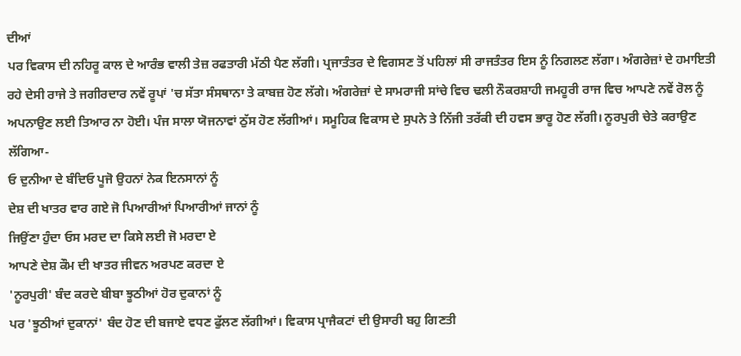ਦੀਆਂ
ਪਰ ਵਿਕਾਸ ਦੀ ਨਹਿਰੂ ਕਾਲ ਦੇ ਆਰੰਭ ਵਾਲੀ ਤੇਜ਼ ਰਫਤਾਰੀ ਮੱਠੀ ਪੈਣ ਲੱਗੀ। ਪ੍ਰਜਾਤੰਤਰ ਦੇ ਵਿਗਸਣ ਤੋਂ ਪਹਿਲਾਂ ਸੀ ਰਾਜਤੰਤਰ ਇਸ ਨੂੰ ਨਿਗਲਣ ਲੱਗਾ। ਅੰਗਰੇਜ਼ਾਂ ਦੇ ਹਮਾਇਤੀ ਰਹੇ ਦੇਸੀ ਰਾਜੇ ਤੇ ਜਗੀਰਦਾਰ ਨਵੇਂ ਰੂਪਾਂ 'ਚ ਸੱਤਾ ਸੰਸਥਾਨਾ ਤੇ ਕਾਬਜ਼ ਹੋਣ ਲੱਗੇ। ਅੰਗਰੇਜ਼ਾਂ ਦੇ ਸਾਮਰਾਜੀ ਸਾਂਚੇ ਵਿਚ ਢਲੀ ਨੌਕਰਸ਼ਾਹੀ ਜਮਹੂਰੀ ਰਾਜ ਵਿਚ ਆਪਣੇ ਨਵੇਂ ਰੋਲ ਨੂੰ ਅਪਨਾਉਣ ਲਈ ਤਿਆਰ ਨਾ ਹੋਈ। ਪੰਜ ਸਾਲਾ ਯੋਜਨਾਵਾਂ ਠੁੱਸ ਹੋਣ ਲੱਗੀਆਂ। ਸਮੂਹਿਕ ਵਿਕਾਸ ਦੇ ਸੁਪਨੇ ਤੇ ਨਿੱਜੀ ਤਰੱਕੀ ਦੀ ਹਵਸ ਭਾਰੂ ਹੋਣ ਲੱਗੀ। ਨੂਰਪੁਰੀ ਚੇਤੇ ਕਰਾਉਣ ਲੱਗਿਆ-
ਓ ਦੁਨੀਆ ਦੇ ਬੰਦਿਓ ਪੂਜੋ ਉਹਨਾਂ ਨੇਕ ਇਨਸਾਨਾਂ ਨੂੰ
ਦੇਸ਼ ਦੀ ਖਾਤਰ ਵਾਰ ਗਏ ਜੋ ਪਿਆਰੀਆਂ ਪਿਆਰੀਆਂ ਜਾਨਾਂ ਨੂੰ
ਜਿਉਂਣਾ ਹੁੰਦਾ ਓਸ ਮਰਦ ਦਾ ਕਿਸੇ ਲਈ ਜੋ ਮਰਦਾ ਏ
ਆਪਣੇ ਦੇਸ਼ ਕੌਮ ਦੀ ਖਾਤਰ ਜੀਵਨ ਅਰਪਣ ਕਰਦਾ ਏ
'ਨੂਰਪੁਰੀ' ਬੰਦ ਕਰਦੇ ਬੀਬਾ ਝੂਠੀਆਂ ਹੋਰ ਦੁਕਾਨਾਂ ਨੂੰ
ਪਰ 'ਝੂਠੀਆਂ ਦੁਕਾਨਾਂ' ਬੰਦ ਹੋਣ ਦੀ ਬਜਾਏ ਵਧਣ ਫੁੱਲਣ ਲੱਗੀਆਂ। ਵਿਕਾਸ ਪ੍ਰਾਜੈਕਟਾਂ ਦੀ ਉਸਾਰੀ ਬਹੁ ਗਿਣਤੀ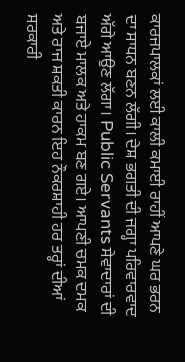ਕਾਰਜਪਾਲਕਾਂ ਲਈ ਕਾਲੀ ਕਮਾਈ ਰਾਹੀਂ ਆਪਣੇ ਘਰ ਭਰਨ ਦਾ ਸਾਧਨ ਬਣਨ ਲੱਗੀ। ਦੇਸ਼ ਭਗਤੀ ਦੀ ਜਗ੍ਹਾ ਪਰਿਵਾਰਵਾਦ ਅੱਗੇ ਆਉਣ ਲੱਗਾ। Public Servants ਸੇਵਾਦਾਰਾਂ ਦੀ ਬਜਾਏ ਮਾਲਕ ਅਤੇ ਹਾਕਮ ਬਣ ਗਏ। ਆਪਣੀ ਚਮਕ ਦਮਕ ਅਤੇ ਰਾਜ ਸ਼ਕਤੀ ਕਾਰਨ ਇਹ ਨੌਕਰਸ਼ਾਹੀ ਹਰ ਤਰ੍ਹਾਂ ਦੀਆਂ ਸਰਕਾਰੀ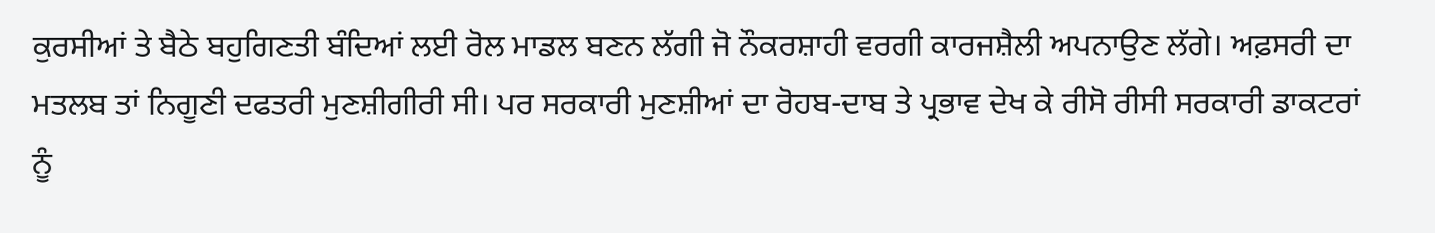ਕੁਰਸੀਆਂ ਤੇ ਬੈਠੇ ਬਹੁਗਿਣਤੀ ਬੰਦਿਆਂ ਲਈ ਰੋਲ ਮਾਡਲ ਬਣਨ ਲੱਗੀ ਜੋ ਨੌਕਰਸ਼ਾਹੀ ਵਰਗੀ ਕਾਰਜਸ਼ੈਲੀ ਅਪਨਾਉਣ ਲੱਗੇ। ਅਫ਼ਸਰੀ ਦਾ ਮਤਲਬ ਤਾਂ ਨਿਗੂਣੀ ਦਫਤਰੀ ਮੁਣਸ਼ੀਗੀਰੀ ਸੀ। ਪਰ ਸਰਕਾਰੀ ਮੁਣਸ਼ੀਆਂ ਦਾ ਰੋਹਬ-ਦਾਬ ਤੇ ਪ੍ਰਭਾਵ ਦੇਖ ਕੇ ਰੀਸੋ ਰੀਸੀ ਸਰਕਾਰੀ ਡਾਕਟਰਾਂ ਨੂੰ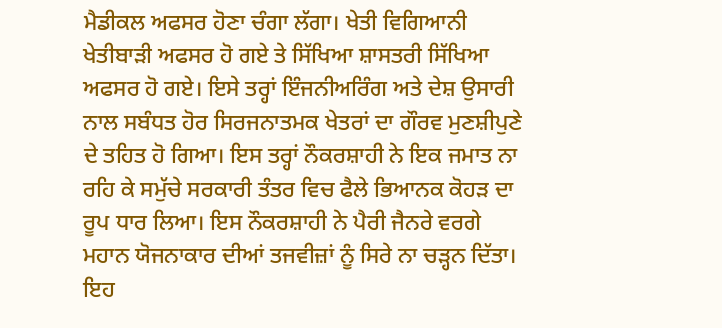ਮੈਡੀਕਲ ਅਫਸਰ ਹੋਣਾ ਚੰਗਾ ਲੱਗਾ। ਖੇਤੀ ਵਿਗਿਆਨੀ ਖੇਤੀਬਾੜੀ ਅਫਸਰ ਹੋ ਗਏ ਤੇ ਸਿੱਖਿਆ ਸ਼ਾਸਤਰੀ ਸਿੱਖਿਆ ਅਫਸਰ ਹੋ ਗਏ। ਇਸੇ ਤਰ੍ਹਾਂ ਇੰਜਨੀਅਰਿੰਗ ਅਤੇ ਦੇਸ਼ ਉਸਾਰੀ ਨਾਲ ਸਬੰਧਤ ਹੋਰ ਸਿਰਜਨਾਤਮਕ ਖੇਤਰਾਂ ਦਾ ਗੌਰਵ ਮੁਣਸ਼ੀਪੁਣੇ ਦੇ ਤਹਿਤ ਹੋ ਗਿਆ। ਇਸ ਤਰ੍ਹਾਂ ਨੌਕਰਸ਼ਾਹੀ ਨੇ ਇਕ ਜਮਾਤ ਨਾ ਰਹਿ ਕੇ ਸਮੁੱਚੇ ਸਰਕਾਰੀ ਤੰਤਰ ਵਿਚ ਫੈਲੇ ਭਿਆਨਕ ਕੋਹੜ ਦਾ ਰੂਪ ਧਾਰ ਲਿਆ। ਇਸ ਨੌਕਰਸ਼ਾਹੀ ਨੇ ਪੈਰੀ ਜੈਨਰੇ ਵਰਗੇ ਮਹਾਨ ਯੋਜਨਾਕਾਰ ਦੀਆਂ ਤਜਵੀਜ਼ਾਂ ਨੂੰ ਸਿਰੇ ਨਾ ਚੜ੍ਹਨ ਦਿੱਤਾ। ਇਹ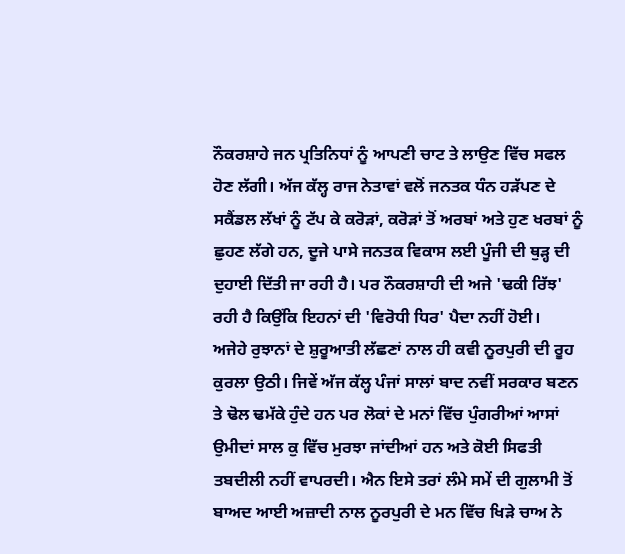ਨੌਕਰਸ਼ਾਹੇ ਜਨ ਪ੍ਰਤਿਨਿਧਾਂ ਨੂੰ ਆਪਣੀ ਚਾਟ ਤੇ ਲਾਉਣ ਵਿੱਚ ਸਫਲ ਹੋਣ ਲੱਗੀ। ਅੱਜ ਕੱਲ੍ਹ ਰਾਜ ਨੇਤਾਵਾਂ ਵਲੋਂ ਜਨਤਕ ਧੰਨ ਹੜੱਪਣ ਦੇ ਸਕੈਂਡਲ ਲੱਖਾਂ ਨੂੰ ਟੱਪ ਕੇ ਕਰੋੜਾਂ, ਕਰੋੜਾਂ ਤੋਂ ਅਰਬਾਂ ਅਤੇ ਹੁਣ ਖਰਬਾਂ ਨੂੰ ਛੁਹਣ ਲੱਗੇ ਹਨ, ਦੂਜੇ ਪਾਸੇ ਜਨਤਕ ਵਿਕਾਸ ਲਈ ਪੂੰਜੀ ਦੀ ਥੁੜ੍ਹ ਦੀ ਦੁਹਾਈ ਦਿੱਤੀ ਜਾ ਰਹੀ ਹੈ। ਪਰ ਨੌਕਰਸ਼ਾਹੀ ਦੀ ਅਜੇ 'ਢਕੀ ਰਿੱਝ' ਰਹੀ ਹੈ ਕਿਉਂਕਿ ਇਹਨਾਂ ਦੀ 'ਵਿਰੋਧੀ ਧਿਰ' ਪੈਦਾ ਨਹੀਂ ਹੋਈ।
ਅਜੇਹੇ ਰੁਝਾਨਾਂ ਦੇ ਸ਼ੁਰੂਆਤੀ ਲੱਛਣਾਂ ਨਾਲ ਹੀ ਕਵੀ ਨੂਰਪੁਰੀ ਦੀ ਰੂਹ ਕੁਰਲਾ ਉਠੀ। ਜਿਵੇਂ ਅੱਜ ਕੱਲ੍ਹ ਪੰਜਾਂ ਸਾਲਾਂ ਬਾਦ ਨਵੀਂ ਸਰਕਾਰ ਬਣਨ ਤੇ ਢੋਲ ਢਮੱਕੇ ਹੁੰਦੇ ਹਨ ਪਰ ਲੋਕਾਂ ਦੇ ਮਨਾਂ ਵਿੱਚ ਪੁੰਗਰੀਆਂ ਆਸਾਂ ਉਮੀਦਾਂ ਸਾਲ ਕੁ ਵਿੱਚ ਮੁਰਝਾ ਜਾਂਦੀਆਂ ਹਨ ਅਤੇ ਕੋਈ ਸਿਫਤੀ ਤਬਦੀਲੀ ਨਹੀਂ ਵਾਪਰਦੀ। ਐਨ ਇਸੇ ਤਰਾਂ ਲੰਮੇ ਸਮੇਂ ਦੀ ਗੁਲਾਮੀ ਤੋਂ ਬਾਅਦ ਆਈ ਅਜ਼ਾਦੀ ਨਾਲ ਨੂਰਪੁਰੀ ਦੇ ਮਨ ਵਿੱਚ ਖਿੜੇ ਚਾਅ ਨੇ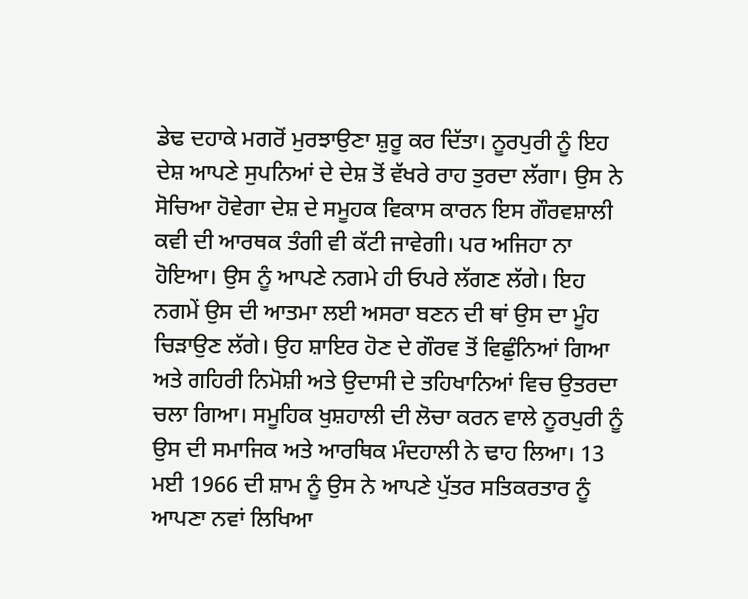ਡੇਢ ਦਹਾਕੇ ਮਗਰੋਂ ਮੁਰਝਾਉਣਾ ਸ਼ੁਰੂ ਕਰ ਦਿੱਤਾ। ਨੂਰਪੁਰੀ ਨੂੰ ਇਹ ਦੇਸ਼ ਆਪਣੇ ਸੁਪਨਿਆਂ ਦੇ ਦੇਸ਼ ਤੋਂ ਵੱਖਰੇ ਰਾਹ ਤੁਰਦਾ ਲੱਗਾ। ਉਸ ਨੇ ਸੋਚਿਆ ਹੋਵੇਗਾ ਦੇਸ਼ ਦੇ ਸਮੂਹਕ ਵਿਕਾਸ ਕਾਰਨ ਇਸ ਗੌਰਵਸ਼ਾਲੀ ਕਵੀ ਦੀ ਆਰਥਕ ਤੰਗੀ ਵੀ ਕੱਟੀ ਜਾਵੇਗੀ। ਪਰ ਅਜਿਹਾ ਨਾ ਹੋਇਆ। ਉਸ ਨੂੰ ਆਪਣੇ ਨਗਮੇ ਹੀ ਓਪਰੇ ਲੱਗਣ ਲੱਗੇ। ਇਹ ਨਗਮੇਂ ਉਸ ਦੀ ਆਤਮਾ ਲਈ ਅਸਰਾ ਬਣਨ ਦੀ ਥਾਂ ਉਸ ਦਾ ਮੂੰਹ ਚਿੜਾਉਣ ਲੱਗੇ। ਉਹ ਸ਼ਾਇਰ ਹੋਣ ਦੇ ਗੌਰਵ ਤੋਂ ਵਿਛੁੰਨਿਆਂ ਗਿਆ ਅਤੇ ਗਹਿਰੀ ਨਿਮੋਸ਼ੀ ਅਤੇ ਉਦਾਸੀ ਦੇ ਤਹਿਖਾਨਿਆਂ ਵਿਚ ਉਤਰਦਾ ਚਲਾ ਗਿਆ। ਸਮੂਹਿਕ ਖੁਸ਼ਹਾਲੀ ਦੀ ਲੋਚਾ ਕਰਨ ਵਾਲੇ ਨੂਰਪੁਰੀ ਨੂੰ ਉਸ ਦੀ ਸਮਾਜਿਕ ਅਤੇ ਆਰਥਿਕ ਮੰਦਹਾਲੀ ਨੇ ਢਾਹ ਲਿਆ। 13 ਮਈ 1966 ਦੀ ਸ਼ਾਮ ਨੂੰ ਉਸ ਨੇ ਆਪਣੇ ਪੁੱਤਰ ਸਤਿਕਰਤਾਰ ਨੂੰ ਆਪਣਾ ਨਵਾਂ ਲਿਖਿਆ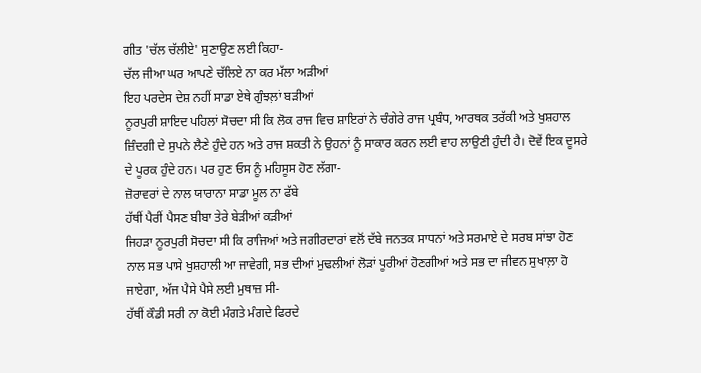ਗੀਤ 'ਚੱਲ ਚੱਲੀਏ' ਸੁਣਾਉਣ ਲਈ ਕਿਹਾ-
ਚੱਲ ਜੀਆ ਘਰ ਆਪਣੇ ਚੱਲਿਏ ਨਾ ਕਰ ਮੱਲਾ ਅੜੀਆਂ
ਇਹ ਪਰਦੇਸ ਦੇਸ਼ ਨਹੀਂ ਸਾਡਾ ਏਥੇ ਗੁੰਝਲ਼ਾਂ ਬੜੀਆਂ
ਨੂਰਪੁਰੀ ਸ਼ਾਇਦ ਪਹਿਲਾਂ ਸੋਚਦਾ ਸੀ ਕਿ ਲੋਕ ਰਾਜ ਵਿਚ ਸ਼ਾਇਰਾਂ ਨੇ ਚੰਗੇਰੇ ਰਾਜ ਪ੍ਰਬੰਧ, ਆਰਥਕ ਤਰੱਕੀ ਅਤੇ ਖੁਸ਼ਹਾਲ ਜ਼ਿੰਦਗੀ ਦੇ ਸੁਪਨੇ ਲੈਣੇ ਹੁੰਦੇ ਹਨ ਅਤੇ ਰਾਜ ਸ਼ਕਤੀ ਨੇ ਉਹਨਾਂ ਨੂੰ ਸਾਕਾਰ ਕਰਨ ਲਈ ਵਾਹ ਲਾਉਣੀ ਹੁੰਦੀ ਹੈ। ਦੋਵੇਂ ਇਕ ਦੂਸਰੇ ਦੇ ਪੂਰਕ ਹੁੰਦੇ ਹਨ। ਪਰ ਹੁਣ ਓਸ ਨੂੰ ਮਹਿਸੂਸ ਹੋਣ ਲੱਗਾ-
ਜ਼ੋਰਾਵਰਾਂ ਦੇ ਨਾਲ ਯਾਰਾਨਾ ਸਾਡਾ ਮੂਲ ਨਾ ਫੱਬੇ
ਹੱਥੀਂ ਪੈਰੀਂ ਪੈਸਣ ਬੀਬਾ ਤੇਰੇ ਬੇੜੀਆਂ ਕੜੀਆਂ
ਜਿਹੜਾ ਨੂਰਪੁਰੀ ਸੋਚਦਾ ਸੀ ਕਿ ਰਾਜਿਆਂ ਅਤੇ ਜਗੀਰਦਾਰਾਂ ਵਲੋਂ ਦੱਬੇ ਜਨਤਕ ਸਾਧਨਾਂ ਅਤੇ ਸਰਮਾਏ ਦੇ ਸਰਬ ਸਾਂਝਾ ਹੋਣ ਨਾਲ ਸਭ ਪਾਸੇ ਖੁਸ਼ਹਾਲੀ ਆ ਜਾਵੇਗੀ, ਸਭ ਦੀਆਂ ਮੁਢਲੀਆਂ ਲੋੜਾਂ ਪੂਰੀਆਂ ਹੋਣਗੀਆਂ ਅਤੇ ਸਭ ਦਾ ਜੀਵਨ ਸੁਖਾਲ਼ਾ ਹੋ ਜਾਏਗਾ, ਅੱਜ ਪੈਸੇ ਪੈਸੇ ਲਈ ਮੁਥਾਜ਼ ਸੀ-
ਹੱਥੀਂ ਕੌਡੀ ਸਰੀ ਨਾ ਕੋਈ ਮੰਗਤੇ ਮੰਗਦੇ ਫਿਰਦੇ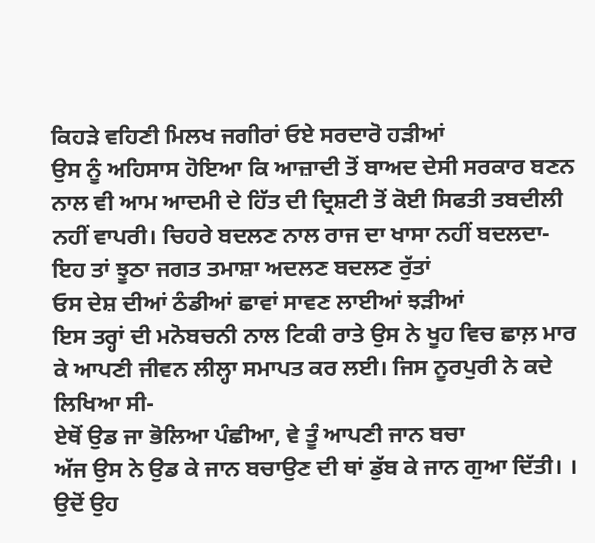ਕਿਹੜੇ ਵਹਿਣੀ ਮਿਲਖ ਜਗੀਰਾਂ ਓਏ ਸਰਦਾਰੋ ਹੜੀਆਂ
ਉਸ ਨੂੰ ਅਹਿਸਾਸ ਹੋਇਆ ਕਿ ਆਜ਼ਾਦੀ ਤੋਂ ਬਾਅਦ ਦੇਸੀ ਸਰਕਾਰ ਬਣਨ ਨਾਲ ਵੀ ਆਮ ਆਦਮੀ ਦੇ ਹਿੱਤ ਦੀ ਦ੍ਰਿਸ਼ਟੀ ਤੋਂ ਕੋਈ ਸਿਫਤੀ ਤਬਦੀਲੀ ਨਹੀਂ ਵਾਪਰੀ। ਚਿਹਰੇ ਬਦਲਣ ਨਾਲ ਰਾਜ ਦਾ ਖਾਸਾ ਨਹੀਂ ਬਦਲਦਾ-
ਇਹ ਤਾਂ ਝੂਠਾ ਜਗਤ ਤਮਾਸ਼ਾ ਅਦਲਣ ਬਦਲਣ ਰੁੱਤਾਂ
ਓਸ ਦੇਸ਼ ਦੀਆਂ ਠੰਡੀਆਂ ਛਾਵਾਂ ਸਾਵਣ ਲਾਈਆਂ ਝੜੀਆਂ
ਇਸ ਤਰ੍ਹਾਂ ਦੀ ਮਨੋਬਚਨੀ ਨਾਲ ਟਿਕੀ ਰਾਤੇ ਉਸ ਨੇ ਖੂਹ ਵਿਚ ਛਾਲ਼ ਮਾਰ ਕੇ ਆਪਣੀ ਜੀਵਨ ਲੀਲ੍ਹਾ ਸਮਾਪਤ ਕਰ ਲਈ। ਜਿਸ ਨੂਰਪੁਰੀ ਨੇ ਕਦੇ ਲਿਖਿਆ ਸੀ-
ਏਥੋਂ ਉਡ ਜਾ ਭੋਲਿਆ ਪੰਛੀਆ, ਵੇ ਤੂੰ ਆਪਣੀ ਜਾਨ ਬਚਾ
ਅੱਜ ਉਸ ਨੇ ਉਡ ਕੇ ਜਾਨ ਬਚਾਉਣ ਦੀ ਥਾਂ ਡੁੱਬ ਕੇ ਜਾਨ ਗੁਆ ਦਿੱਤੀ। । ਉਦੋਂ ਉਹ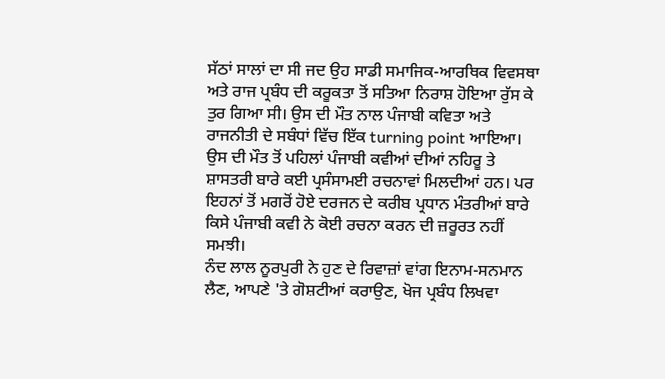ਸੱਠਾਂ ਸਾਲਾਂ ਦਾ ਸੀ ਜਦ ਉਹ ਸਾਡੀ ਸਮਾਜਿਕ-ਆਰਥਿਕ ਵਿਵਸਥਾ ਅਤੇ ਰਾਜ ਪ੍ਰਬੰਧ ਦੀ ਕਰੂਕਤਾ ਤੋਂ ਸਤਿਆ ਨਿਰਾਸ਼ ਹੋਇਆ ਰੁੱਸ ਕੇ ਤੁਰ ਗਿਆ ਸੀ। ਉਸ ਦੀ ਮੌਤ ਨਾਲ ਪੰਜਾਬੀ ਕਵਿਤਾ ਅਤੇ ਰਾਜਨੀਤੀ ਦੇ ਸਬੰਧਾਂ ਵਿੱਚ ਇੱਕ turning point ਆਇਆ। ਉਸ ਦੀ ਮੌਤ ਤੋਂ ਪਹਿਲਾਂ ਪੰਜਾਬੀ ਕਵੀਆਂ ਦੀਆਂ ਨਹਿਰੂ ਤੇ ਸ਼ਾਸਤਰੀ ਬਾਰੇ ਕਈ ਪ੍ਰਸੰਸਾਮਈ ਰਚਨਾਵਾਂ ਮਿਲਦੀਆਂ ਹਨ। ਪਰ ਇਹਨਾਂ ਤੋਂ ਮਗਰੋਂ ਹੋਏ ਦਰਜਨ ਦੇ ਕਰੀਬ ਪ੍ਰਧਾਨ ਮੰਤਰੀਆਂ ਬਾਰੇ ਕਿਸੇ ਪੰਜਾਬੀ ਕਵੀ ਨੇ ਕੋਈ ਰਚਨਾ ਕਰਨ ਦੀ ਜ਼ਰੂਰਤ ਨਹੀਂ ਸਮਝੀ।
ਨੰਦ ਲਾਲ ਨੂਰਪੁਰੀ ਨੇ ਹੁਣ ਦੇ ਰਿਵਾਜ਼ਾਂ ਵਾਂਗ ਇਨਾਮ-ਸਨਮਾਨ ਲੈਣ, ਆਪਣੇ 'ਤੇ ਗੋਸ਼ਟੀਆਂ ਕਰਾਉਣ, ਖੋਜ ਪ੍ਰਬੰਧ ਲਿਖਵਾ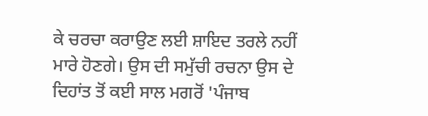ਕੇ ਚਰਚਾ ਕਰਾਉਣ ਲਈ ਸ਼ਾਇਦ ਤਰਲੇ ਨਹੀਂ ਮਾਰੇ ਹੋਣਗੇ। ਉਸ ਦੀ ਸਮੁੱਚੀ ਰਚਨਾ ਉਸ ਦੇ ਦਿਹਾਂਤ ਤੋਂ ਕਈ ਸਾਲ ਮਗਰੋਂ 'ਪੰਜਾਬ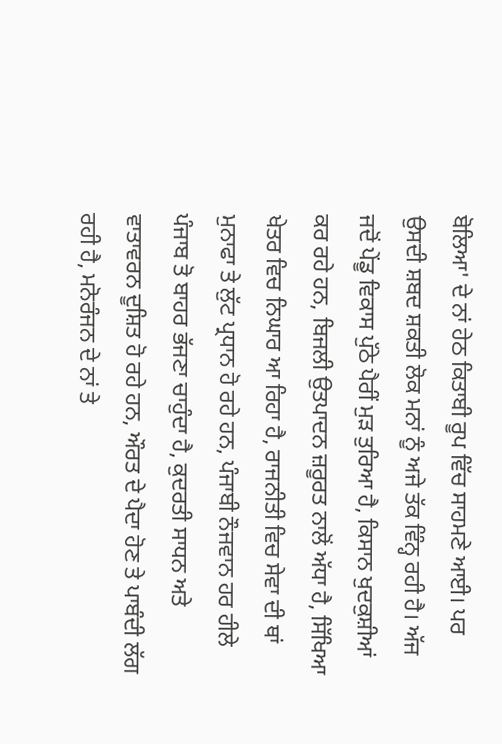ਬੋਲਿਆ' ਦੇ ਨਾਂ ਹੇਠ ਕਿਤਾਬੀ ਰੂਪ ਵਿੱਚ ਸਾਹਮਣੇ ਆਈ। ਪਰ ਉਸਦੀ ਸ਼ਬਦ ਸ਼ਕਤੀ ਲੋਕ ਮਨਾਂ ਨੂੰ ਅਜੇ ਤੱਕ ਵਿੰਨ੍ਹ ਰਹੀ ਹੈ। ਅੱਜ ਜਦੋਂ ਪੇਂਡੂ ਵਿਕਾਸ ਪੁੱਠੇ ਪੈਰੀਂ ਮੁੜ ਤੁਰਿਆ ਹੈ, ਕਿਸਾਨ ਖੁਦਕੁਸ਼ੀਆਂ ਕਰ ਰਹੇ ਹਨ, ਬਿਜਲੀ ਉਤਪਾਦਨ ਜ਼ਰੂਰਤ ਨਾਲੋਂ ਅੱਧਾ ਹੈ, ਸਿੱਖਿਆ ਖੇਤਰ ਵਿਚ ਨਿਘਾਰ ਆ ਰਿਹਾ ਹੈ, ਰਾਜਨੀਤੀ ਵਿਚ ਸੇਵਾ ਦੀ ਥਾਂ ਮੁਨਾਫਾ ਤੇ ਲੁੱਟ ਪ੍ਰਧਾਨ ਹੋ ਰਹੇ ਹਨ, ਪੰਜਾਬੀ ਨੌਜਵਾਨ ਹਰ ਹੀਲੇ ਪੰਜਾਬ ਤੋ ਬਾਹਰ ਭੱਜਣਾ ਚਾਹੁੰਦਾ ਹੈ, ਕੁਦਰਤੀ ਸਾਧਨ ਅਤੇ ਵਾਤਾਵਰਨ ਦੂਸ਼ਿਤ ਹੋ ਰਹੇ ਹਨ, ਔਰਤ ਦੇ ਪੈਦਾ ਹੋਣ ਤੇ ਪਾਬੰਦੀ ਲੱਗ ਰਹੀ ਹੈ, ਮਨੋਰੰਜਨ ਦੇ ਨਾਂ ਤੇ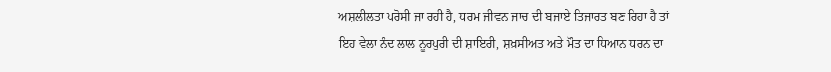ਅਸ਼ਲੀਲਤਾ ਪਰੋਸੀ ਜਾ ਰਹੀ ਹੈ, ਧਰਮ ਜੀਵਨ ਜਾਚ ਦੀ ਬਜਾਏ ਤਿਜਾਰਤ ਬਣ ਰਿਹਾ ਹੈ ਤਾਂ ਇਹ ਵੇਲਾ ਨੰਦ ਲਾਲ ਨੂਰਪੁਰੀ ਦੀ ਸ਼ਾਇਰੀ, ਸ਼ਖ਼ਸੀਅਤ ਅਤੇ ਮੌਤ ਦਾ ਧਿਆਨ ਧਰਨ ਦਾ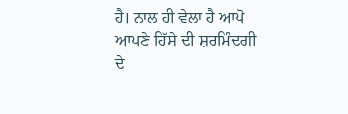ਹੈ। ਨਾਲ ਹੀ ਵੇਲਾ ਹੈ ਆਪੋ ਆਪਣੇ ਹਿੱਸੇ ਦੀ ਸ਼ਰਮਿੰਦਗੀ ਦੇ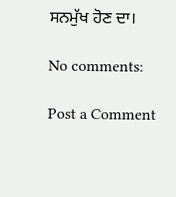ਸਨਮੁੱਖ ਹੋਣ ਦਾ।

No comments:

Post a Comment